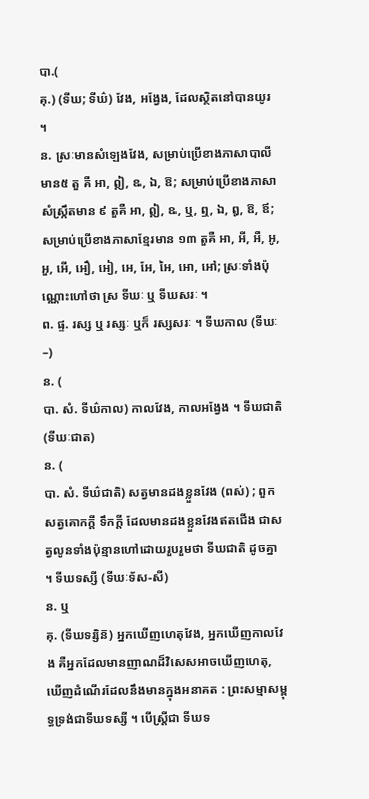បា.(
គុ.) (ទីឃ; ទីឃ៌) វែង, អង្វែង, ដែលស្ថិតនៅបានយូរ ។
ន. ស្រៈមានសំឡេងវែង, សម្រាប់ប្រើខាងភាសាបាលី មាន៥ តួ គឺ អា, ឦ, ឩ, ឯ, ឱ; សម្រាប់ប្រើខាងភាសាសំស្ក្រឹតមាន ៩ តួគឺ អា, ឦ, ឩ, ឬ, ឮ, ឯ, ឰ, ឱ, ឪ; សម្រាប់ប្រើខាងភាសាខ្មែរមាន ១៣ តួគឺ អា, អី, អឺ, អូ, អួ, អើ, អឿ, អៀ, អេ, អែ, អៃ, អោ, អៅ; ស្រៈទាំងប៉ុណ្ណោះហៅថា ស្រ ទីឃៈ ឬ ទីឃសរៈ ។
ព. ផ្ទ. រស្ស ឬ រស្សៈ ឬក៏ រស្សសរៈ ។ ទីឃកាល (ទីឃៈ–)
ន. (
បា. សំ. ទីឃ៌កាល) កាលវែង, កាលអង្វែង ។ ទីឃជាតិ (ទីឃៈជាត)
ន. (
បា. សំ. ទីឃ៌ជាតិ) សត្វមានដងខ្លួនវែង (ពស់) ; ពួកសត្វគោកក្ដី ទឹកក្ដី ដែលមានដងខ្លួនវែងឥតជើង ជាសត្វលូនទាំងប៉ុន្មានហៅដោយរួបរួមថា ទីឃជាតិ ដូចគ្នា ។ ទីឃទស្សី (ទីឃៈទ័ស-សី)
ន. ឬ
គុ. (ទីឃទរ្សិន៑) អ្នកឃើញហេតុវែង, អ្នកឃើញកាលវែង គឺអ្នកដែលមានញាណដ៏វិសេសអាចឃើញហេតុ, ឃើញដំណើរដែលនឹងមានក្នុងអនាគត : ព្រះសម្មាសម្ពុទ្ធទ្រង់ជាទីឃទស្សី ។ បើស្រ្តីជា ទីឃទ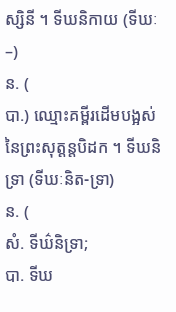ស្សិនី ។ ទីឃនិកាយ (ទីឃៈ–)
ន. (
បា.) ឈ្មោះគម្ពីរដើមបង្អស់នៃព្រះសុត្តន្តបិដក ។ ទីឃនិទ្រា (ទីឃៈនិត-ទ្រា)
ន. (
សំ. ទីឃ៌និទ្រា;
បា. ទីឃ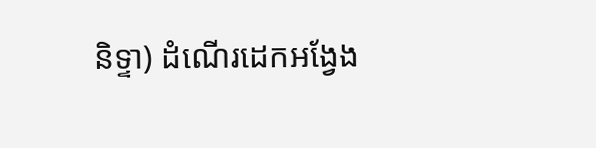និទ្ទា) ដំណើរដេកអង្វែង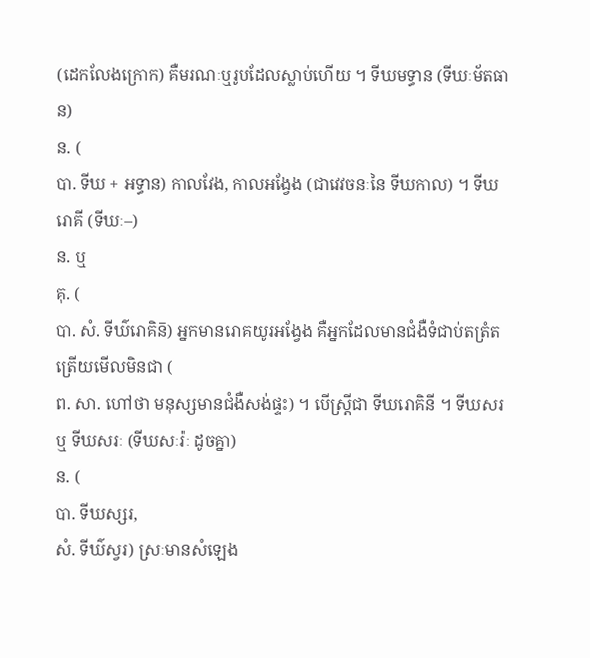(ដេកលែងក្រោក) គឺមរណៈឬរូបដែលស្លាប់ហើយ ។ ទីឃមទ្ធាន (ទីឃៈម័តធាន)
ន. (
បា. ទីឃ + អទ្ធាន) កាលវែង, កាលអង្វែង (ជាវេវចនៈនៃ ទីឃកាល) ។ ទីឃរោគី (ទីឃៈ–)
ន. ឬ
គុ. (
បា. សំ. ទីឃ៌រោគិន៑) អ្នកមានរោគយូរអង្វែង គឺអ្នកដែលមានជំងឺទំជាប់តត្រំតត្រើយមើលមិនជា (
ព. សា. ហៅថា មនុស្សមានជំងឺសង់ផ្ទះ) ។ បើស្ត្រីជា ទីឃរោគិនី ។ ទីឃសរ ឬ ទីឃសរៈ (ទីឃសៈរ៉ៈ ដូចគ្នា)
ន. (
បា. ទីឃស្សរ,
សំ. ទីឃ៌ស្វរ) ស្រៈមានសំឡេង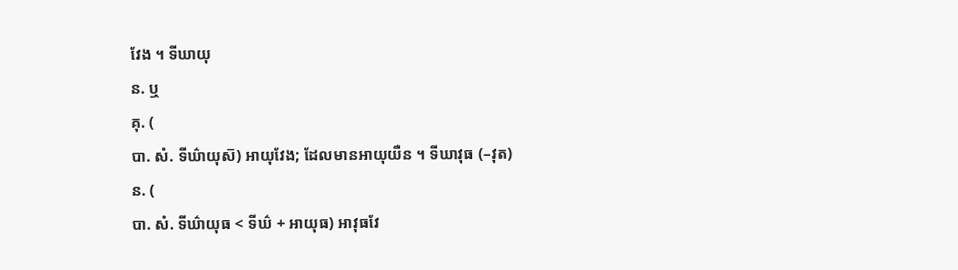វែង ។ ទីឃាយុ
ន. ឬ
គុ. (
បា. សំ. ទីឃ៌ាយុស៑) អាយុវែង; ដែលមានអាយុយឺន ។ ទីឃាវុធ (–វុត)
ន. (
បា. សំ. ទីឃ៌ាយុធ < ទីឃ៌ + អាយុធ) អាវុធវែ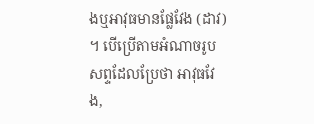ងឬអាវុធមានផ្លែវែង (ដាវ) ។ បើប្រើតាមអំណាចរូបសព្ទដែលប្រែថា អាវុធវែង,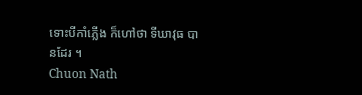ទោះបីកាំភ្លើង ក៏ហៅថា ទីឃាវុធ បានដែរ ។
Chuon Nath